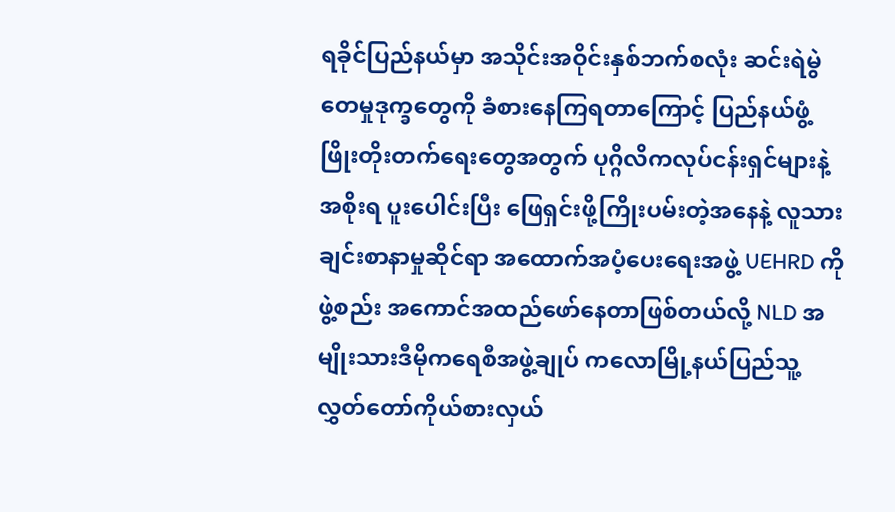ရခိုင်ပြည်နယ်မှာ အသိုင်းအဝိုင်းနှစ်ဘက်စလုံး ဆင်းရဲမွဲတေမှုဒုက္ခတွေကို ခံစားနေကြရတာကြောင့် ပြည်နယ်ဖွံ့ဖြိုးတိုးတက်ရေးတွေအတွက် ပုဂ္ဂိလိကလုပ်ငန်းရှင်များနဲ့ အစိုးရ ပူးပေါင်းပြီး ဖြေရှင်းဖို့ကြိုးပမ်းတဲ့အနေနဲ့ လူသားချင်းစာနာမှုဆိုင်ရာ အထောက်အပံ့ပေးရေးအဖွဲ့ UEHRD ကို ဖွဲ့စည်း အကောင်အထည်ဖော်နေတာဖြစ်တယ်လို့ NLD အမျိုးသားဒီမိုကရေစီအဖွဲ့ချုပ် ကလောမြို့နယ်ပြည်သူ့လွှတ်တော်ကိုယ်စားလှယ်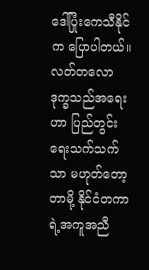ဒေါ်ပြုံးကေသီနိုင်က ပြောပါတယ်။ လတ်တလော ဒုက္ခသည်အရေးဟာ ပြည်တွင်းရေးသက်သက်သာ မဟုတ်တော့တာမို့ နိုင်ငံတကာရဲ့အကူအညီ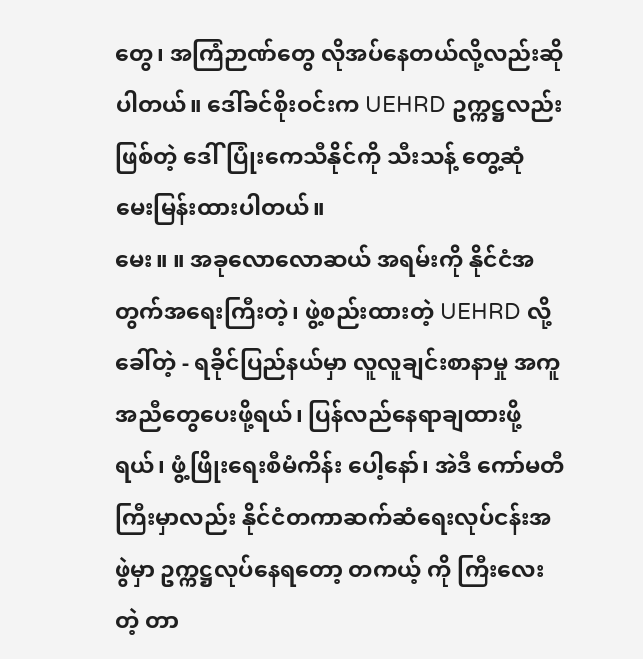တွေ၊ အကြံဉာဏ်တွေ လိုအပ်နေတယ်လို့လည်းဆိုပါတယ်။ ဒေါ်ခင်စိုးဝင်းက UEHRD ဥက္ကဋ္ဌလည်းဖြစ်တဲ့ ဒေါ်ပြုံးကေသီနိုင်ကို သီးသန့် တွေ့ဆုံ မေးမြန်းထားပါတယ်။
မေး။ ။ အခုလောလောဆယ် အရမ်းကို နိုင်ငံအတွက်အရေးကြီးတဲ့၊ ဖွဲ့စည်းထားတဲ့ UEHRD လို့ခေါ်တဲ့ - ရခိုင်ပြည်နယ်မှာ လူလူချင်းစာနာမှု အကူအညီတွေပေးဖို့ရယ်၊ ပြန်လည်နေရာချထားဖို့ရယ်၊ ဖွံ့ဖြိုးရေးစီမံကိန်း ပေါ့နော်၊ အဲဒီ ကော်မတီကြီးမှာလည်း နိုင်ငံတကာဆက်ဆံရေးလုပ်ငန်းအဖွဲမှာ ဥက္ကဋ္ဌလုပ်နေရတော့ တကယ့် ကို ကြီးလေးတဲ့ တာ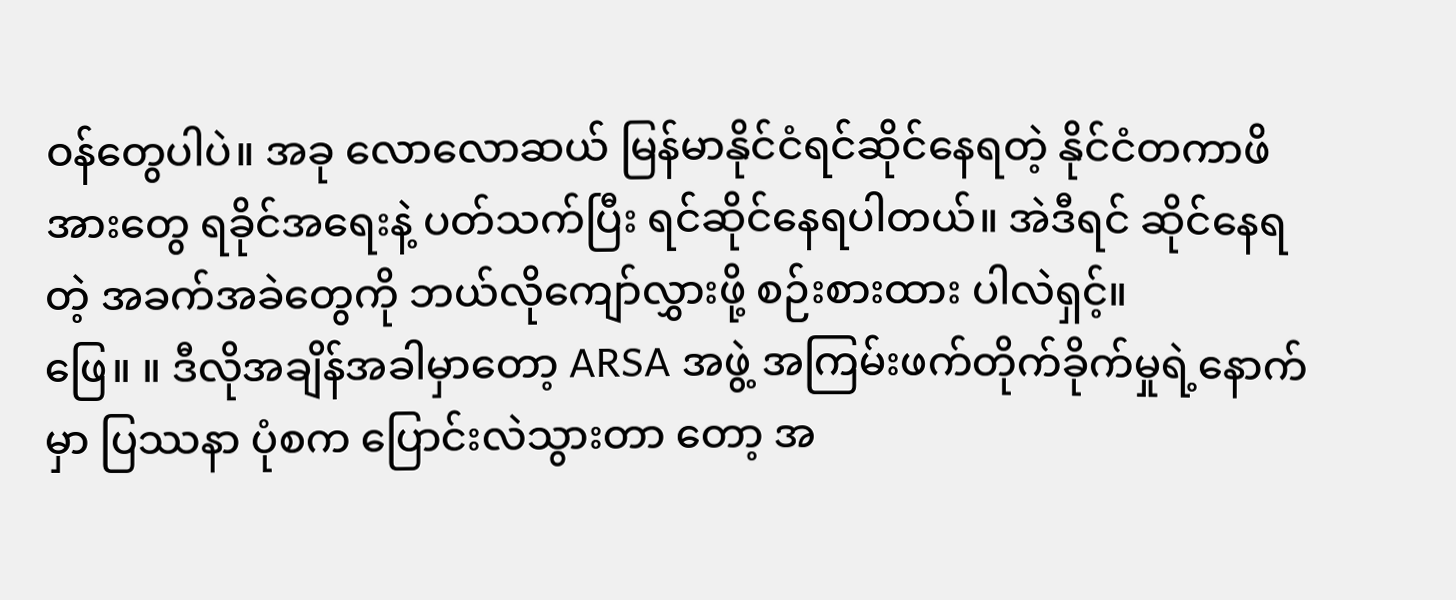ဝန်တွေပါပဲ။ အခု လောလောဆယ် မြန်မာနိုင်ငံရင်ဆိုင်နေရတဲ့ နိုင်ငံတကာဖိအားတွေ ရခိုင်အရေးနဲ့ ပတ်သက်ပြီး ရင်ဆိုင်နေရပါတယ်။ အဲဒီရင် ဆိုင်နေရတဲ့ အခက်အခဲတွေကို ဘယ်လိုကျော်လွှားဖို့ စဉ်းစားထား ပါလဲရှင့်။
ဖြေ။ ။ ဒီလိုအချိန်အခါမှာတော့ ARSA အဖွဲ့ အကြမ်းဖက်တိုက်ခိုက်မှုရဲ့နောက်မှာ ပြဿနာ ပုံစက ပြောင်းလဲသွားတာ တော့ အ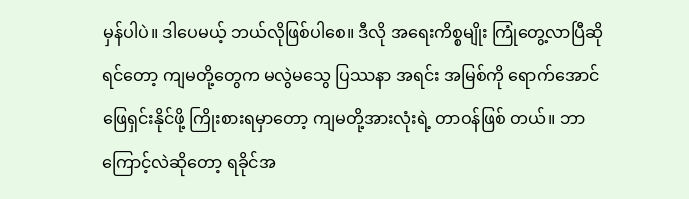မှန်ပါပဲ။ ဒါပေမယ့် ဘယ်လိုဖြစ်ပါစေ။ ဒီလို အရေးကိစ္စမျိုး ကြုံတွေ့လာပြီဆိုရင်တော့ ကျမတို့တွေက မလွဲမသွေ ပြဿနာ အရင်း အမြစ်ကို ရောက်အောင် ဖြေရှင်းနိုင်ဖို့ ကြိုးစားရမှာတော့ ကျမတို့အားလုံးရဲ့ တာဝန်ဖြစ် တယ်။ ဘာကြောင့်လဲဆိုတော့ ရခိုင်အ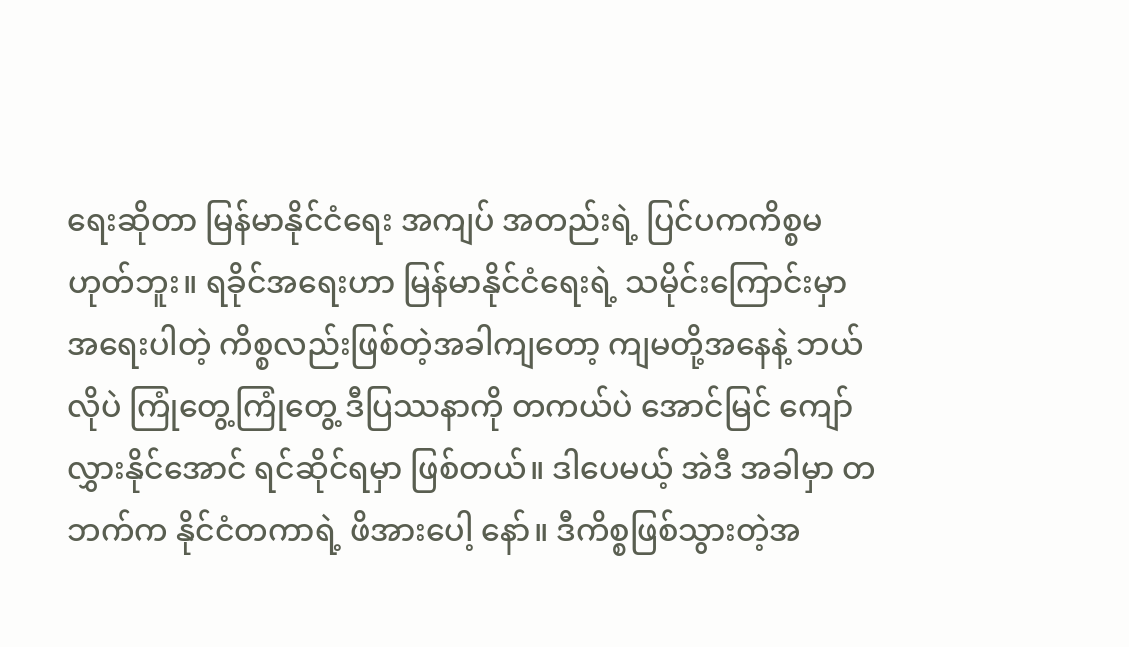ရေးဆိုတာ မြန်မာနိုင်ငံရေး အကျပ် အတည်းရဲ့ ပြင်ပကကိစ္စမဟုတ်ဘူး။ ရခိုင်အရေးဟာ မြန်မာနိုင်ငံရေးရဲ့ သမိုင်းကြောင်းမှာ အရေးပါတဲ့ ကိစ္စလည်းဖြစ်တဲ့အခါကျတော့ ကျမတို့အနေနဲ့ ဘယ်လိုပဲ ကြုံတွေ့ကြုံတွေ့ ဒီပြဿနာကို တကယ်ပဲ အောင်မြင် ကျော်လွှားနိုင်အောင် ရင်ဆိုင်ရမှာ ဖြစ်တယ်။ ဒါပေမယ့် အဲဒီ အခါမှာ တဘက်က နိုင်ငံတကာရဲ့ ဖိအားပေါ့ နော်။ ဒီကိစ္စဖြစ်သွားတဲ့အ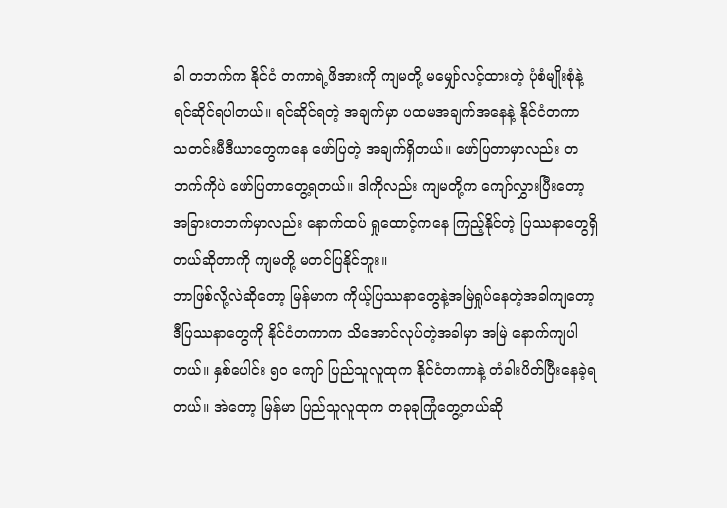ခါ တဘက်က နိုင်ငံ တကာရဲ့ဖိအားကို ကျမတို့ မမျှော်လင့်ထားတဲ့ ပုံစံမျိုးစုံနဲ့ ရင်ဆိုင်ရပါတယ်။ ရင်ဆိုင်ရတဲ့ အချက်မှာ ပထမအချက်အနေနဲ့ နိုင်ငံတကာ သတင်းမီဒီယာတွေကနေ ဖော်ပြတဲ့ အချက်ရှိတယ်။ ဖော်ပြတာမှာလည်း တဘက်ကိုပဲ ဖော်ပြတာတွေ့ရတယ်။ ဒါကိုလည်း ကျမတို့က ကျော်လွှားပြီးတော့ အခြားတဘက်မှာလည်း နောက်ထပ် ရှုထောင့်ကနေ ကြည့်နိုင်တဲ့ ပြဿနာတွေရှိတယ်ဆိုတာကို ကျမတို့ မတင်ပြနိုင်ဘူး။
ဘာဖြစ်လို့လဲဆိုတော့ မြန်မာက ကိုယ့်ပြဿနာတွေနဲ့အမြဲရှုပ်နေတဲ့အခါကျတော့ ဒီပြဿနာတွေကို နိုင်ငံတကာက သိအောင်လုပ်တဲ့အခါမှာ အမြဲ နောက်ကျပါတယ်။ နှစ်ပေါင်း ၅၀ ကျော် ပြည်သူလူထုက နိုင်ငံတကာနဲ့ တံခါးပိတ်ပြီးနေခဲ့ရတယ်။ အဲတော့ မြန်မာ ပြည်သူလူထုက တခုခုကြုံတွေ့တယ်ဆို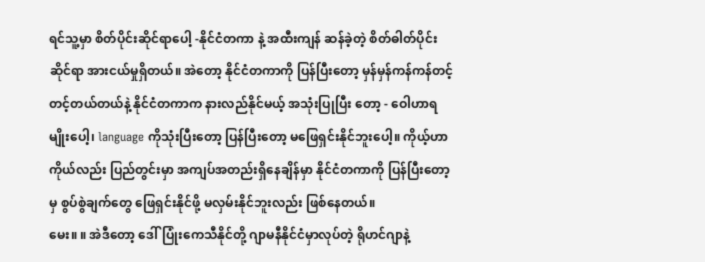ရင်သူ့မှာ စိတ်ပိုင်းဆိုင်ရာပေါ့ -နိုင်ငံတကာ နဲ့ အထီးကျန် ဆန်ခဲ့တဲ့ စိတ်ဓါတ်ပိုင်း ဆိုင်ရာ အားငယ်မှုရှိတယ်။ အဲတော့ နိုင်ငံတကာကို ပြန်ပြီးတော့ မှန်မှန်ကန်ကန်တင့်တင့်တယ်တယ်နဲ့ နိုင်ငံတကာက နားလည်နိုင်မယ့် အသုံးပြုပြီး တော့ - ဝေါဟာရမျိုးပေါ့၊ language ကိုသုံးပြီးတော့ ပြန်ပြီးတော့ မဖြေရှင်းနိုင်ဘူးပေါ့။ ကိုယ့်ဟာကိုယ်လည်း ပြည်တွင်းမှာ အကျပ်အတည်းရှိနေချိန်မှာ နိုင်ငံတကာကို ပြန်ပြီးတော့မှ စွပ်စွဲချက်တွေ ဖြေရှင်းနိုင်ဖို့ မလှမ်းနိုင်ဘူးလည်း ဖြစ်နေတယ်။
မေး။ ။ အဲဒီတော့ ဒေါ်ပြုံးကေသီနိုင်တို့ ဂျာမနီနိုင်ငံမှာလုပ်တဲ့ ရိုဟင်ဂျာနဲ့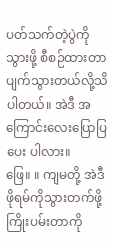ပတ်သက်တဲ့ပွဲကို သွားဖို့ စီစဉ်ထားတာ ပျက်သွားတယ်လို့သိပါတယ်။ အဲဒီ အကြောင်းလေးပြောပြပေး ပါလား။
ဖြေ။ ။ ကျမတို့ အဲဒီ ဖိုရမ်ကိုသွားတက်ဖို့ ကြိုးပမ်းတာကို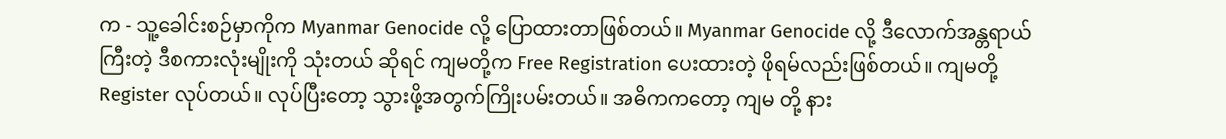က - သူ့ခေါင်းစဉ်မှာကိုက Myanmar Genocide လို့ ပြောထားတာဖြစ်တယ်။ Myanmar Genocide လို့ ဒီလောက်အန္တရာယ်ကြီးတဲ့ ဒီစကားလုံးမျိုးကို သုံးတယ် ဆိုရင် ကျမတို့က Free Registration ပေးထားတဲ့ ဖိုရမ်လည်းဖြစ်တယ်။ ကျမတို့ Register လုပ်တယ်။ လုပ်ပြီးတော့ သွားဖို့အတွက်ကြိုးပမ်းတယ်။ အဓိကကတော့ ကျမ တို့ နား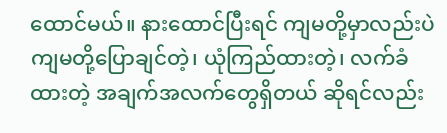ထောင်မယ်။ နားထောင်ပြီးရင် ကျမတို့မှာလည်းပဲ ကျမတို့ပြောချင်တဲ့၊ ယုံကြည်ထားတဲ့၊ လက်ခံထားတဲ့ အချက်အလက်တွေရှိတယ် ဆိုရင်လည်း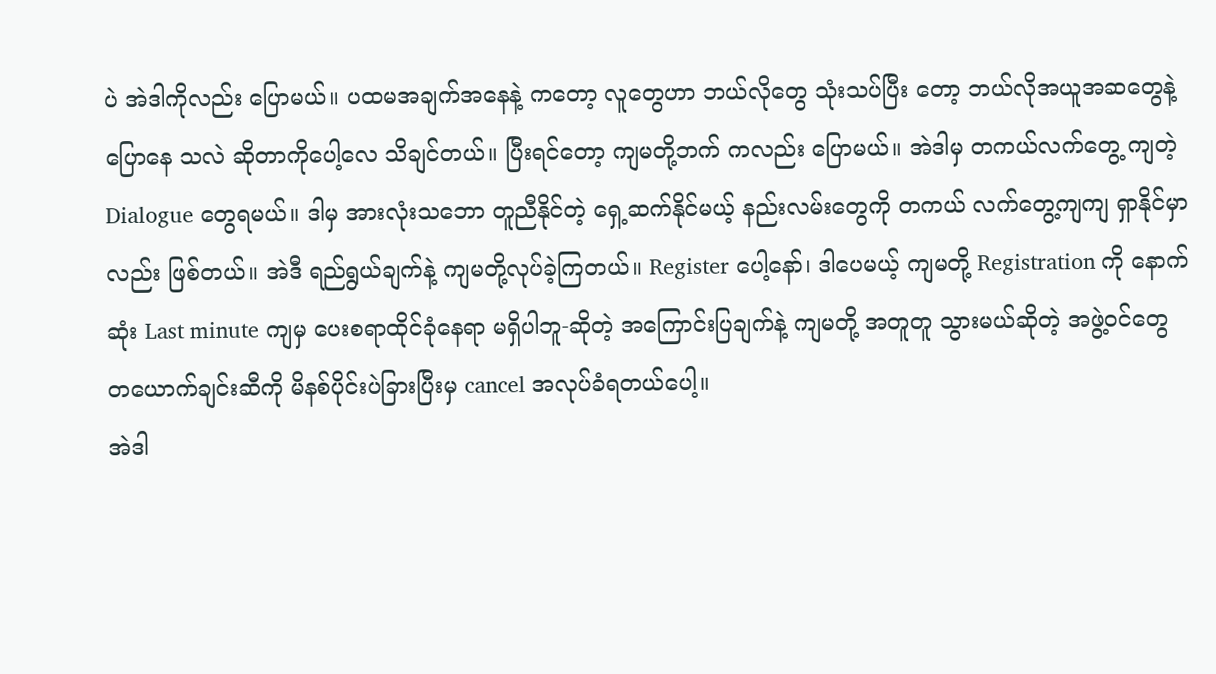ပဲ အဲဒါကိုလည်း ပြောမယ်။ ပထမအချက်အနေနဲ့ ကတော့ လူတွေဟာ ဘယ်လိုတွေ သုံးသပ်ပြီး တော့ ဘယ်လိုအယူအဆတွေနဲ့ ပြောနေ သလဲ ဆိုတာကိုပေါ့လေ သိချင်တယ်။ ပြီးရင်တော့ ကျမတို့ဘက် ကလည်း ပြောမယ်။ အဲဒါမှ တကယ်လက်တွေ့ ကျတဲ့ Dialogue တွေရမယ်။ ဒါမှ အားလုံးသဘော တူညီနိုင်တဲ့ ရှေ့ဆက်နိုင်မယ့် နည်းလမ်းတွေကို တကယ် လက်တွေ့ကျကျ ရှာနိုင်မှာလည်း ဖြစ်တယ်။ အဲဒီ ရည်ရွယ်ချက်နဲ့ ကျမတို့လုပ်ခဲ့ကြတယ်။ Register ပေါ့နော်၊ ဒါပေမယ့် ကျမတို့ Registration ကို နောက်ဆုံး Last minute ကျမှ ပေးစရာထိုင်ခုံနေရာ မရှိပါဘူ-ဆိုတဲ့ အကြောင်းပြချက်နဲ့ ကျမတို့ အတူတူ သွားမယ်ဆိုတဲ့ အဖွဲ့ဝင်တွေ တယောက်ချင်းဆီကို မိနစ်ပိုင်းပဲခြားပြီးမှ cancel အလုပ်ခံရတယ်ပေါ့။
အဲဒါ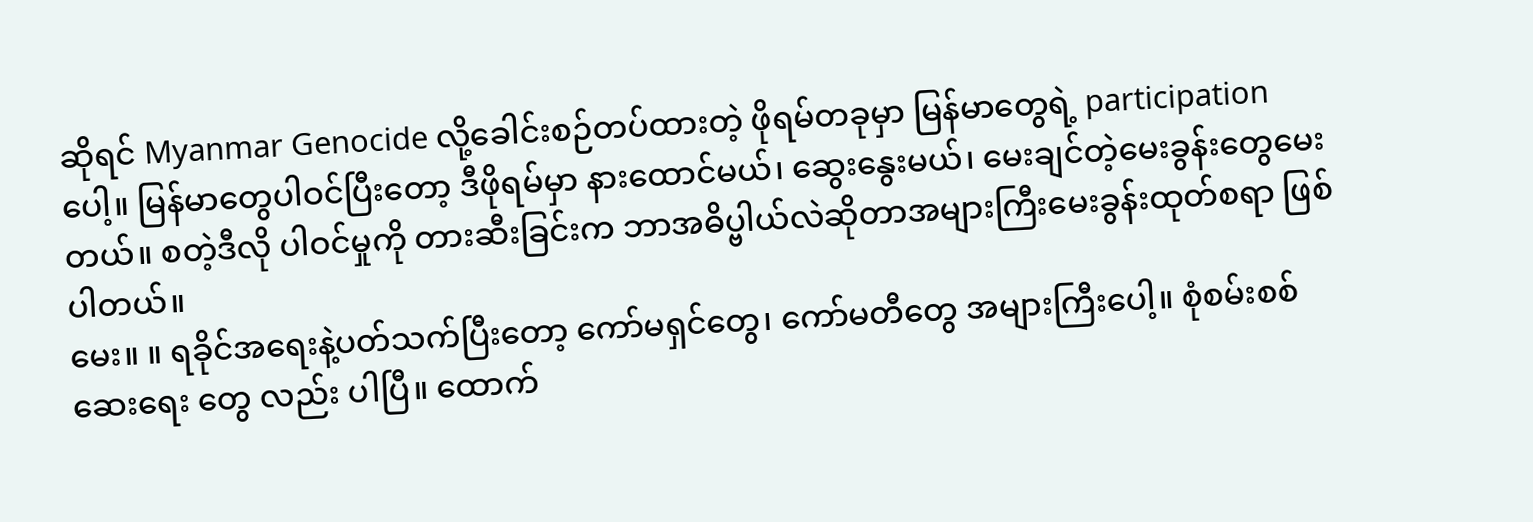ဆိုရင် Myanmar Genocide လို့ခေါင်းစဉ်တပ်ထားတဲ့ ဖိုရမ်တခုမှာ မြန်မာတွေရဲ့ participation ပေါ့။ မြန်မာတွေပါဝင်ပြီးတော့ ဒီဖိုရမ်မှာ နားထောင်မယ်၊ ဆွေးနွေးမယ်၊ မေးချင်တဲ့မေးခွန်းတွေမေးတယ်။ စတဲ့ဒီလို ပါဝင်မှုကို တားဆီးခြင်းက ဘာအဓိပ္ဗါယ်လဲဆိုတာအများကြီးမေးခွန်းထုတ်စရာ ဖြစ်ပါတယ်။
မေး။ ။ ရခိုင်အရေးနဲ့ပတ်သက်ပြီးတော့ ကော်မရှင်တွေ၊ ကော်မတီတွေ အများကြီးပေါ့။ စုံစမ်းစစ်ဆေးရေး တွေ လည်း ပါပြီ။ ထောက်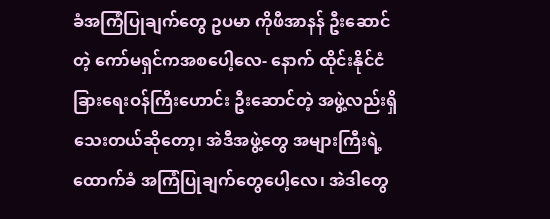ခံအကြံပြုချက်တွေ ဥပမာ ကိုဖီအာနန် ဦးဆောင်တဲ့ ကော်မရှင်ကအစပေါ့လေ- နောက် ထိုင်းနိုင်ငံခြားရေးဝန်ကြီးဟောင်း ဦးဆောင်တဲ့ အဖွဲ့လည်းရှိသေးတယ်ဆိုတော့၊ အဲဒီအဖွဲ့တွေ အများကြီးရဲ့ ထောက်ခံ အကြံပြုချက်တွေပေါ့လေ၊ အဲဒါတွေ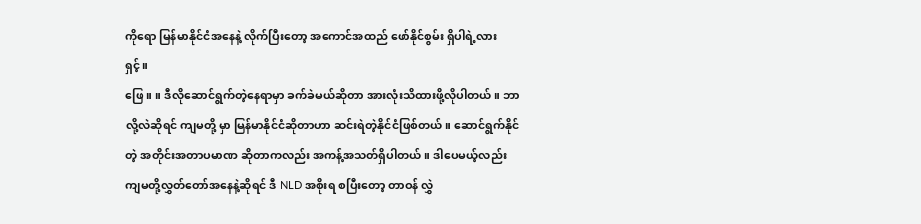ကိုရော မြန်မာနိုင်ငံအနေနဲ့ လိုက်ပြီးတော့ အကောင်အထည် ဖော်နိုင်စွမ်း ရှိပါရဲ့လား ရှင့်။
ဖြေ။ ။ ဒီလိုဆောင်ရွက်တဲ့နေရာမှာ ခက်ခဲမယ်ဆိုတာ အားလုံးသိထားဖို့လိုပါတယ်။ ဘာလို့လဲဆိုရင် ကျမတို့ မှာ မြန်မာနိုင်ငံဆိုတာဟာ ဆင်းရဲတဲ့နိုင်ငံဖြစ်တယ်။ ဆောင်ရွက်နိုင်တဲ့ အတိုင်းအတာပမာဏ ဆိုတာကလည်း အကန့်အသတ်ရှိပါတယ်။ ဒါပေမယ့်လည်း ကျမတို့လွှတ်တော်အနေနဲ့ဆိုရင် ဒီ NLD အစိုးရ စပြီးတော့ တာဝန် လွှဲ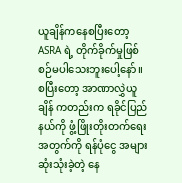ယူချိန်ကနေစပြီးတော့ ASRA ရဲ့ တိုက်ခိုက်မှုဖြစ်စဉ်မပါသေးဘူးပေါ့နော်။ စပြီးတော့ အာဏာလွှဲယူချိန် ကတည်းက ရခိုင်ပြည်နယ်ကို ဖွံ့ဖြိုးတိုးတက်ရေးအတွက်ကို ရန်ပုံငွေ အများဆုံးသုံးခဲ့တဲ့ နေ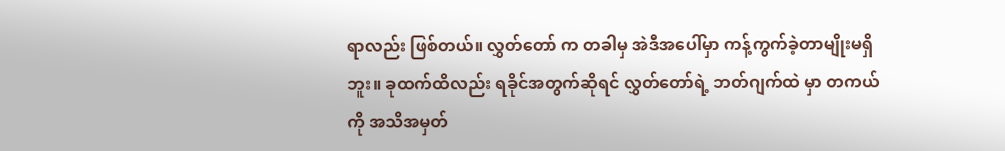ရာလည်း ဖြစ်တယ်။ လွှတ်တော် က တခါမှ အဲဒီအပေါ်မှာ ကန့်ကွက်ခဲ့တာမျိုးမရှိဘူး။ ခုထက်ထိလည်း ရခိုင်အတွက်ဆိုရင် လွှတ်တော်ရဲ့ ဘတ်ဂျက်ထဲ မှာ တကယ်ကို အသိအမှတ်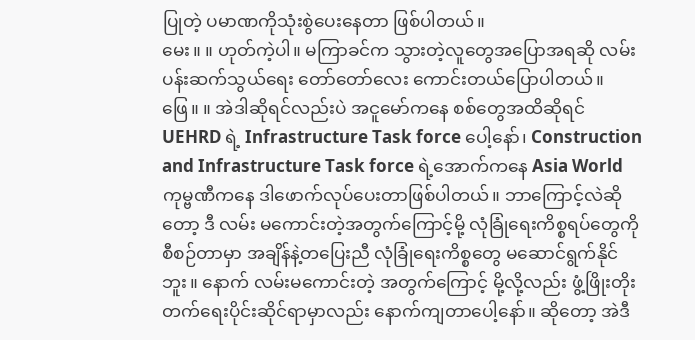ပြုတဲ့ ပမာဏကိုသုံးစွဲပေးနေတာ ဖြစ်ပါတယ်။
မေး။ ။ ဟုတ်ကဲ့ပါ။ မကြာခင်က သွားတဲ့လူတွေအပြောအရဆို လမ်းပန်းဆက်သွယ်ရေး တော်တော်လေး ကောင်းတယ်ပြောပါတယ်။
ဖြေ။ ။ အဲဒါဆိုရင်လည်းပဲ အငူမော်ကနေ စစ်တွေအထိဆိုရင် UEHRD ရဲ့ Infrastructure Task force ပေါ့နော်၊ Construction and Infrastructure Task force ရဲ့အောက်ကနေ Asia World ကုမ္ဗဏီကနေ ဒါဖောက်လုပ်ပေးတာဖြစ်ပါတယ်။ ဘာကြောင့်လဲဆိုတော့ ဒီ လမ်း မကောင်းတဲ့အတွက်ကြောင့်မို့ လုံခြုံရေးကိစ္စရပ်တွေကို စီစဉ်တာမှာ အချိန်နဲ့တပြေးညီ လုံခြုံရေးကိစ္စတွေ မဆောင်ရွက်နိုင်ဘူး။ နောက် လမ်းမကောင်းတဲ့ အတွက်ကြောင့် မို့လို့လည်း ဖွံ့ဖြိုးတိုးတက်ရေးပိုင်းဆိုင်ရာမှာလည်း နောက်ကျတာပေါ့နော်။ ဆိုတော့ အဲဒီ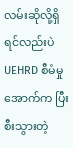လမ်းဆိုလို့ရှိရင်လည်းပဲ UEHRD စီမံမှုအောက်က ပြီးစီးသွားတဲ့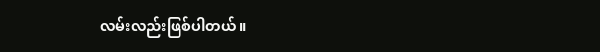လမ်းလည်းဖြစ်ပါတယ်။